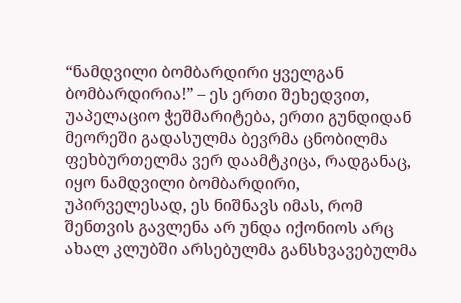“ნამდვილი ბომბარდირი ყველგან ბომბარდირია!” – ეს ერთი შეხედვით, უაპელაციო ჭეშმარიტება, ერთი გუნდიდან მეორეში გადასულმა ბევრმა ცნობილმა ფეხბურთელმა ვერ დაამტკიცა, რადგანაც, იყო ნამდვილი ბომბარდირი, უპირველესად, ეს ნიშნავს იმას, რომ შენთვის გავლენა არ უნდა იქონიოს არც ახალ კლუბში არსებულმა განსხვავებულმა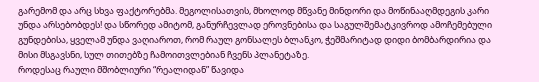გარემომ და არც სხვა ფაქტორებმა. მეგოლისათვის, მხოლოდ მწვანე მინდორი და მოწინააღმდეგის კარი უნდა არსებობდეს! და სწორედ ამიტომ, განურჩევლად ეროვნებისა და საგულშემატკივროდ ამოჩემებული გუნდებისა, ყველამ უნდა ვაღიაროთ, რომ რაულ გონსალეს ბლანკო, ჭეშმარიტად დიდი ბომბარდირია და მისი მსგავსნი, სულ თითებზე ჩამოითვლებიან ჩვენს პლანეტაზე.
როდესაც რაული მშობლიური “რეალიდან” წავიდა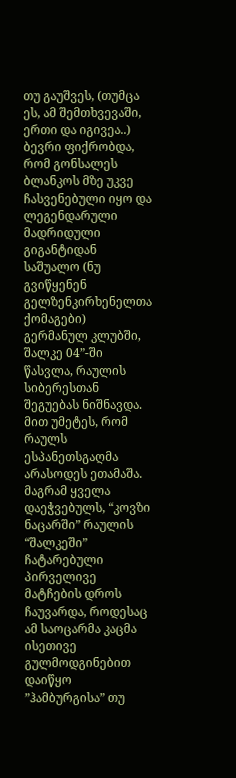თუ გაუშვეს, (თუმცა ეს, ამ შემთხვევაში, ერთი და იგივეა..) ბევრი ფიქრობდა, რომ გონსალეს ბლანკოს მზე უკვე ჩასვენებული იყო და ლეგენდარული მადრიდული გიგანტიდან საშუალო (ნუ გვიწყენენ გელზენკირხენელთა ქომაგები) გერმანულ კლუბში, შალკე 04”-ში წასვლა, რაულის სიბერესთან შეგუებას ნიშნავდა. მით უმეტეს, რომ რაულს ესპანეთსგაღმა არასოდეს ეთამაშა. მაგრამ ყველა დაეჭვებულს, “კოვზი ნაცარში” რაულის “შალკეში” ჩატარებული პირველივე მატჩების დროს ჩაუვარდა, როდესაც ამ საოცარმა კაცმა ისეთივე გულმოდგინებით დაიწყო ”ჰამბურგისა” თუ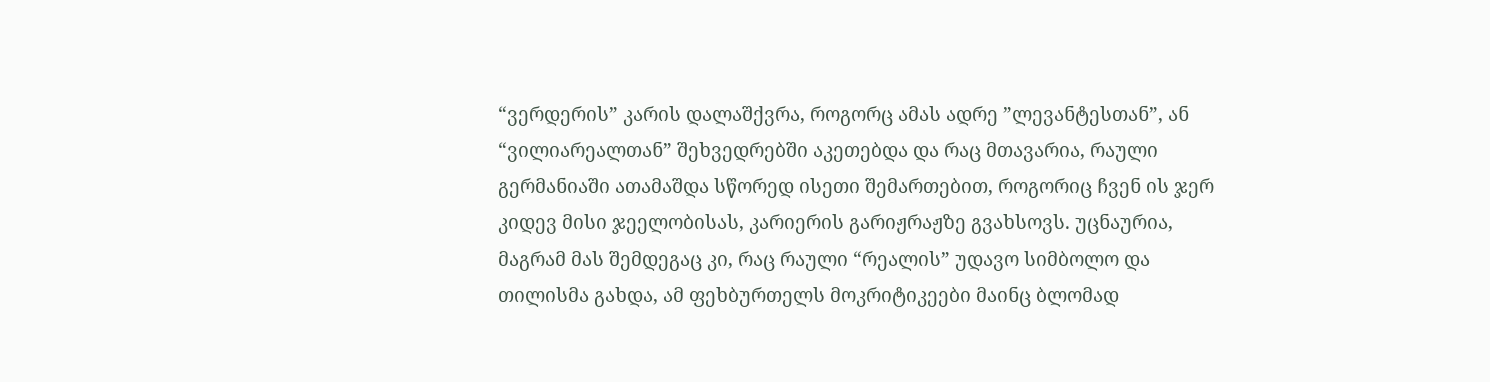“ვერდერის” კარის დალაშქვრა, როგორც ამას ადრე ”ლევანტესთან”, ან “ვილიარეალთან” შეხვედრებში აკეთებდა და რაც მთავარია, რაული გერმანიაში ათამაშდა სწორედ ისეთი შემართებით, როგორიც ჩვენ ის ჯერ კიდევ მისი ჯეელობისას, კარიერის გარიჟრაჟზე გვახსოვს. უცნაურია, მაგრამ მას შემდეგაც კი, რაც რაული “რეალის” უდავო სიმბოლო და თილისმა გახდა, ამ ფეხბურთელს მოკრიტიკეები მაინც ბლომად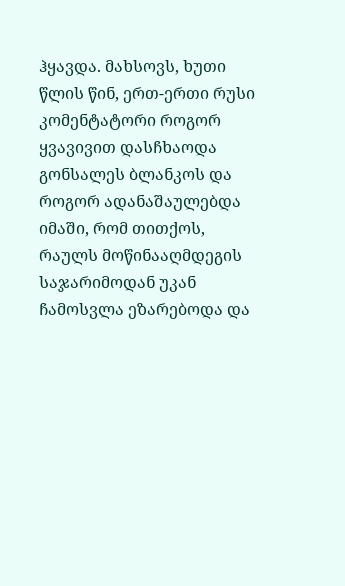ჰყავდა. მახსოვს, ხუთი წლის წინ, ერთ-ერთი რუსი კომენტატორი როგორ ყვავივით დასჩხაოდა გონსალეს ბლანკოს და როგორ ადანაშაულებდა იმაში, რომ თითქოს, რაულს მოწინააღმდეგის საჯარიმოდან უკან ჩამოსვლა ეზარებოდა და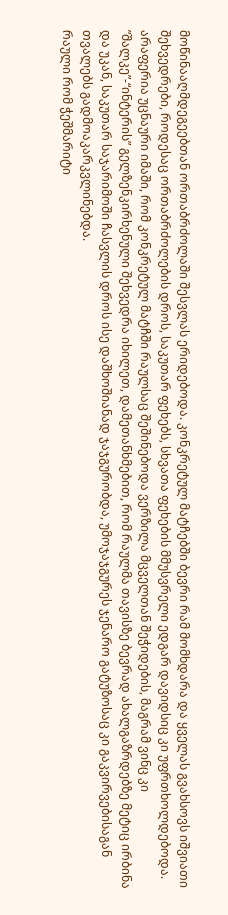მოწინააღმდეგეებთან ორთაბრძოლაში შესვლას ერიდებოდა. კონკრეტულ მატჩებში ბევრი რამ მომხდარა და ყველას გვახსოვს იშვიათი შეხვედრები, როდესაც ორთაბრძოლების დროს, საკუთარ ფეხებს, სხვათა ფეხების მმუსვრელი ედგარ დავიდსიც კი უფრთხოლდებოდა. არაფერია უცნაური იმაში, რომ კონკრეტულ მატჩში რაულსაც შეშინებოდა ვერზილა მცველთან შეჭიდების, მაგრამ ვინც კი ”შალკე”-“ინტერის” გელზენკირხენული შეხვედრა იხილეთ, დამეთანხმებით, რომ რაულმა თავისზე ბევრად ახალგაზრდებზე მეტიც ირბინა და უკან, საკუთარ საჯარიმოში ჩასვლის დროს ისე დაშხოშიანად ჯაჯგურობდა, უმოჯაჯგურეს ჯენარო გატუზოსაც კი გაკვირვებისაგან თვალებს გადმოაკარკვლინებდა.
რაული რომ ჭეშმარიტი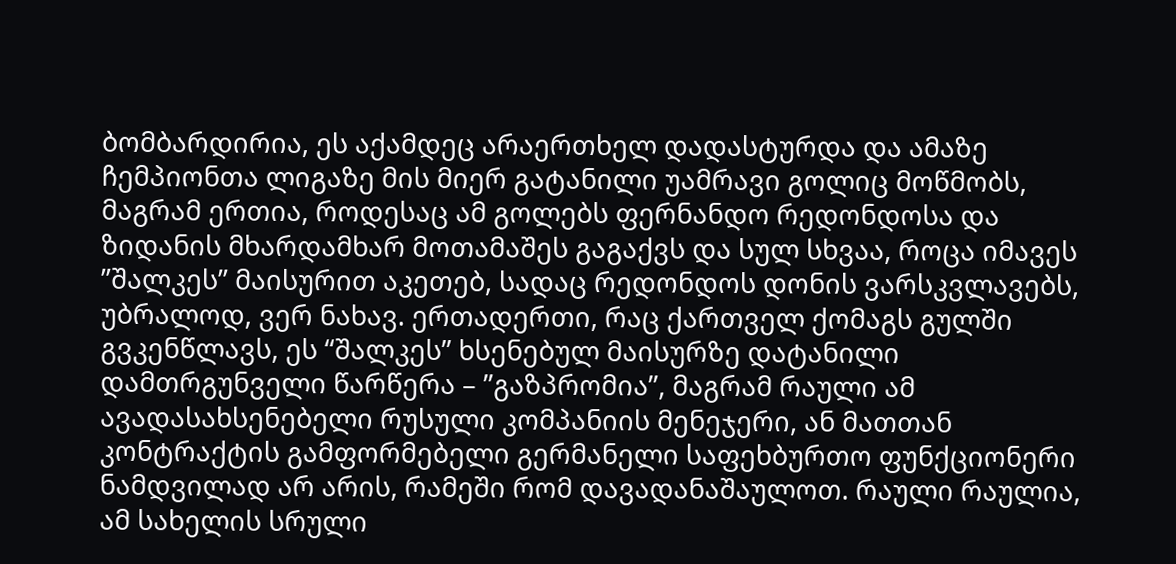ბომბარდირია, ეს აქამდეც არაერთხელ დადასტურდა და ამაზე ჩემპიონთა ლიგაზე მის მიერ გატანილი უამრავი გოლიც მოწმობს, მაგრამ ერთია, როდესაც ამ გოლებს ფერნანდო რედონდოსა და ზიდანის მხარდამხარ მოთამაშეს გაგაქვს და სულ სხვაა, როცა იმავეს ”შალკეს” მაისურით აკეთებ, სადაც რედონდოს დონის ვარსკვლავებს, უბრალოდ, ვერ ნახავ. ერთადერთი, რაც ქართველ ქომაგს გულში გვკენწლავს, ეს “შალკეს” ხსენებულ მაისურზე დატანილი დამთრგუნველი წარწერა – ”გაზპრომია”, მაგრამ რაული ამ ავადასახსენებელი რუსული კომპანიის მენეჯერი, ან მათთან კონტრაქტის გამფორმებელი გერმანელი საფეხბურთო ფუნქციონერი ნამდვილად არ არის, რამეში რომ დავადანაშაულოთ. რაული რაულია, ამ სახელის სრული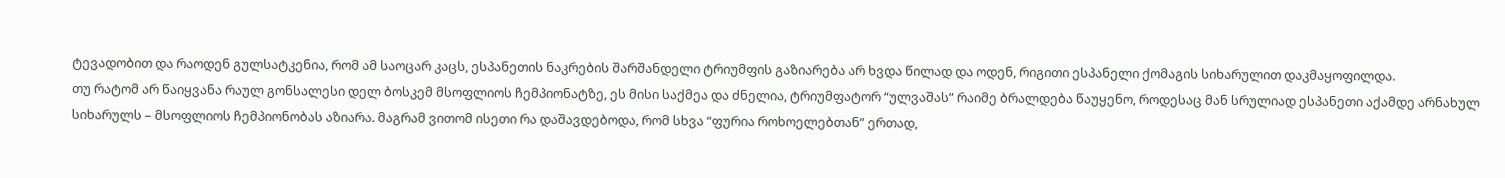ტევადობით და რაოდენ გულსატკენია, რომ ამ საოცარ კაცს, ესპანეთის ნაკრების შარშანდელი ტრიუმფის გაზიარება არ ხვდა წილად და ოდენ, რიგითი ესპანელი ქომაგის სიხარულით დაკმაყოფილდა.
თუ რატომ არ წაიყვანა რაულ გონსალესი დელ ბოსკემ მსოფლიოს ჩემპიონატზე, ეს მისი საქმეა და ძნელია, ტრიუმფატორ “ულვაშას” რაიმე ბრალდება წაუყენო, როდესაც მან სრულიად ესპანეთი აქამდე არნახულ სიხარულს – მსოფლიოს ჩემპიონობას აზიარა. მაგრამ ვითომ ისეთი რა დაშავდებოდა, რომ სხვა “ფურია როხოელებთან” ერთად,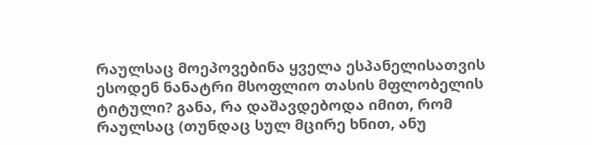რაულსაც მოეპოვებინა ყველა ესპანელისათვის ესოდენ ნანატრი მსოფლიო თასის მფლობელის ტიტული? განა, რა დაშავდებოდა იმით, რომ რაულსაც (თუნდაც სულ მცირე ხნით, ანუ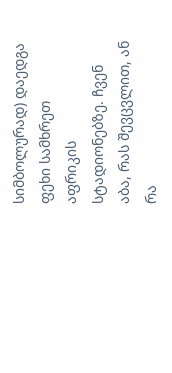სიმბოლურად) დაედგა ფეხი სამხრეთ აფრიკის სტადიონებზე. ჩვენ აბა, რას შევცვლით, ან რა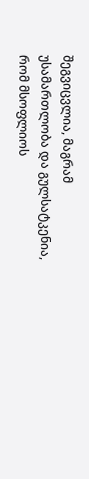შეგვიცვლია, მაგრამ უსამართლობა და გულსატკენია, რომ მსოფლიოს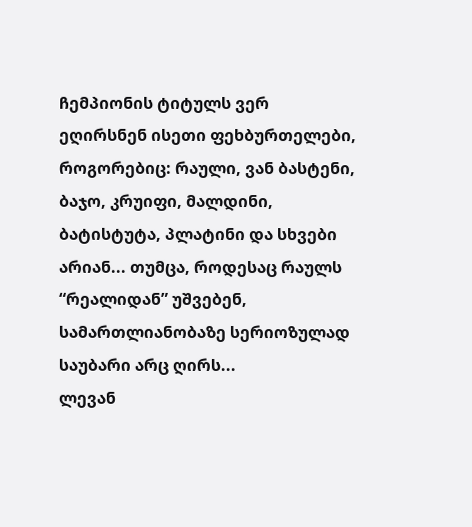ჩემპიონის ტიტულს ვერ ეღირსნენ ისეთი ფეხბურთელები, როგორებიც: რაული, ვან ბასტენი, ბაჯო, კრუიფი, მალდინი, ბატისტუტა, პლატინი და სხვები არიან... თუმცა, როდესაც რაულს “რეალიდან” უშვებენ, სამართლიანობაზე სერიოზულად საუბარი არც ღირს...
ლევან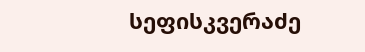სეფისკვერაძე